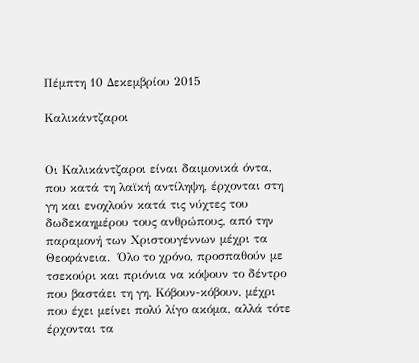Πέμπτη 10 Δεκεμβρίου 2015

Καλικάντζαροι


Οι Καλικάντζαροι είναι δαιμονικά όντα, που κατά τη λαϊκή αντίληψη, έρχονται στη γη και ενοχλούν κατά τις νύχτες του δωδεκαημέρου τους ανθρώπους, από την παραμονή των Χριστουγέννων μέχρι τα Θεοφάνεια.  Όλο το χρόνο, προσπαθούν με τσεκούρι και πριόνια να κόψουν το δέντρο που βαστάει τη γη. Κόβουν-κόβουν, μέχρι που έχει μείνει πολύ λίγο ακόμα, αλλά τότε έρχονται τα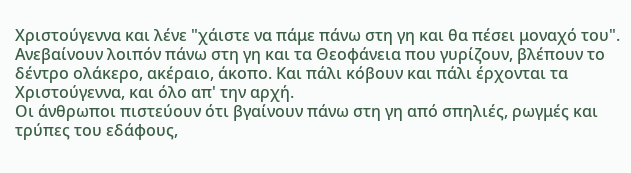Χριστούγεννα και λένε "χάιστε να πάμε πάνω στη γη και θα πέσει μοναχό του". Ανεβαίνουν λοιπόν πάνω στη γη και τα Θεοφάνεια που γυρίζουν, βλέπουν το δέντρο ολάκερο, ακέραιο, άκοπο. Και πάλι κόβουν και πάλι έρχονται τα Χριστούγεννα, και όλο απ' την αρχή.
Οι άνθρωποι πιστεύουν ότι βγαίνουν πάνω στη γη από σπηλιές, ρωγμές και τρύπες του εδάφους,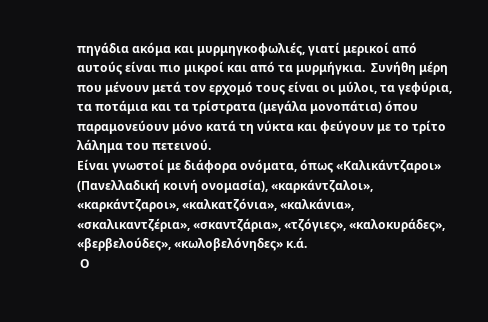πηγάδια ακόμα και μυρμηγκοφωλιές, γιατί μερικοί από αυτούς είναι πιο μικροί και από τα μυρμήγκια.  Συνήθη μέρη που μένουν μετά τον ερχομό τους είναι οι μύλοι, τα γεφύρια, τα ποτάμια και τα τρίστρατα (μεγάλα μονοπάτια) όπου παραμονεύουν μόνο κατά τη νύκτα και φεύγουν με το τρίτο λάλημα του πετεινού.
Είναι γνωστοί με διάφορα ονόματα, όπως «Καλικάντζαροι» (Πανελλαδική κοινή ονομασία), «καρκάντζαλοι», «καρκάντζαροι», «καλκατζόνια», «καλκάνια», «σκαλικαντζέρια», «σκαντζάρια», «τζόγιες», «καλοκυράδες», «βερβελούδες», «κωλοβελόνηδες» κ.ά.
 Ο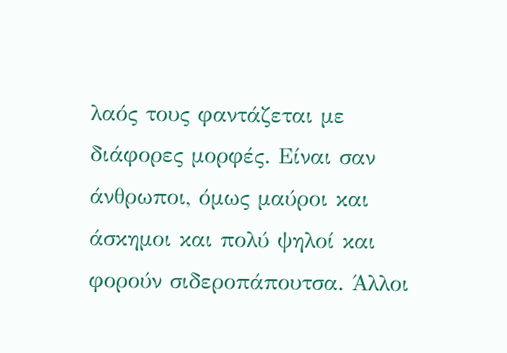λαός τους φαντάζεται με διάφορες μορφές. Είναι σαν άνθρωποι, όμως μαύροι και άσκημοι και πολύ ψηλοί και φορούν σιδεροπάπουτσα. Άλλοι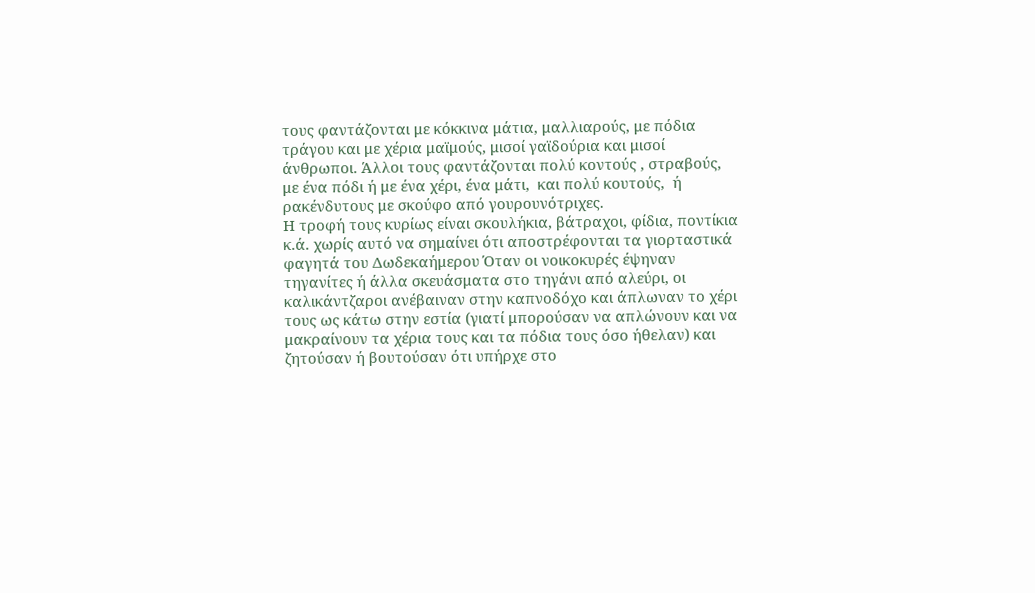τους φαντάζονται με κόκκινα μάτια, μαλλιαρούς, με πόδια τράγου και με χέρια μαϊμούς, μισοί γαϊδούρια και μισοί άνθρωποι. Άλλοι τους φαντάζονται πολύ κοντούς , στραβούς, με ένα πόδι ή με ένα χέρι, ένα μάτι,  και πολύ κουτούς,  ή ρακένδυτους με σκούφο από γουρουνότριχες.
Η τροφή τους κυρίως είναι σκουλήκια, βάτραχοι, φίδια, ποντίκια κ.ά. χωρίς αυτό να σημαίνει ότι αποστρέφονται τα γιορταστικά φαγητά του Δωδεκαήμερου Όταν οι νοικοκυρές έψηναν τηγανίτες ή άλλα σκευάσματα στο τηγάνι από αλεύρι, οι καλικάντζαροι ανέβαιναν στην καπνοδόχο και άπλωναν το χέρι τους ως κάτω στην εστία (γιατί μπορούσαν να απλώνουν και να μακραίνουν τα χέρια τους και τα πόδια τους όσο ήθελαν) και ζητούσαν ή βουτούσαν ότι υπήρχε στο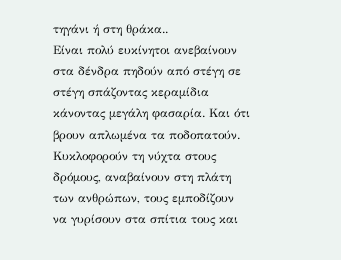τηγάνι ή στη θράκα..
Είναι πολύ ευκίνητοι ανεβαίνουν στα δένδρα πηδούν από στέγη σε στέγη σπάζοντας κεραμίδια κάνοντας μεγάλη φασαρία. Και ότι βρουν απλωμένα τα ποδοπατούν. Κυκλοφορούν τη νύχτα στους δρόμους, αναβαίνουν στη πλάτη των ανθρώπων, τους εμποδίζουν να γυρίσουν στα σπίτια τους και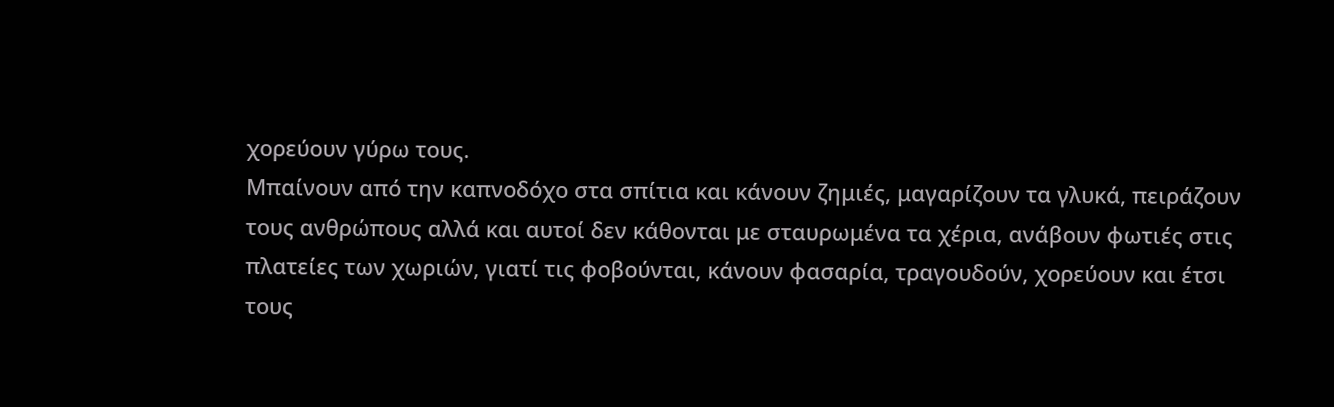χορεύουν γύρω τους.
Μπαίνουν από την καπνοδόχο στα σπίτια και κάνουν ζημιές, μαγαρίζουν τα γλυκά, πειράζουν τους ανθρώπους αλλά και αυτοί δεν κάθονται με σταυρωμένα τα χέρια, ανάβουν φωτιές στις πλατείες των χωριών, γιατί τις φοβούνται, κάνουν φασαρία, τραγουδούν, χορεύουν και έτσι τους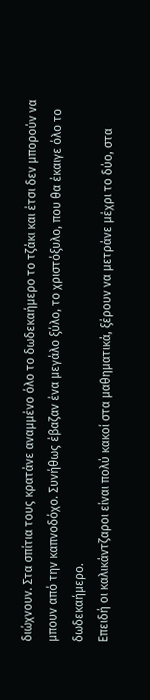διώχνουν. Στα σπίτια τους κρατάνε αναμμένο όλο το δωδεκαήμερο το τζάκι και έτσι δεν μπορούν να μπουν από την καπνοδόχο. Συνήθως έβαζαν ένα μεγάλο ξύλο, το χριστόξυλο, που θα έκαιγε όλο το δωδεκαήμερο.
Επειδή οι καλικάντζαροι είναι πολύ κακοί στα μαθηματικά, ξέρουν να μετράνε μέχρι το δύο, στα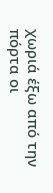χωριά έξω από την πόρτα οι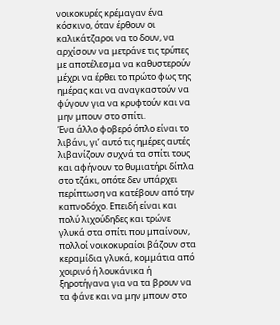νοικοκυρές κρέμαγαν ένα κόσκινο, όταν έρθουν οι καλικάτζαροι να το δουν, να αρχίσουν να μετράνε τις τρύπες με αποτέλεσμα να καθυστερούν μέχρι να έρθει το πρώτο φως της ημέρας και να αναγκαστούν να φύγουν για να κρυφτούν και να μην μπουν στο σπίτι.
Ένα άλλο φοβερό όπλο είναι το λιβάνι, γι’ αυτό τις ημέρες αυτές λιβανίζουν συχνά τα σπίτι τους και αφήνουν το θυμιατήρι δίπλα στο τζάκι, οπότε δεν υπάρχει περίπτωση να κατέβουν από την καπνοδόχο. Επειδή είναι και πολύ λιχούδηδες και τρώνε γλυκά στα σπίτι που μπαίνουν, πολλοί νοικοκυραίοι βάζουν στα κεραμίδια γλυκά, κομμάτια από χοιρινό ή λουκάνικα ή ξηροτήγανα για να τα βρουν να τα φάνε και να μην μπουν στο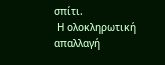σπίτι.
 Η ολοκληρωτική απαλλαγή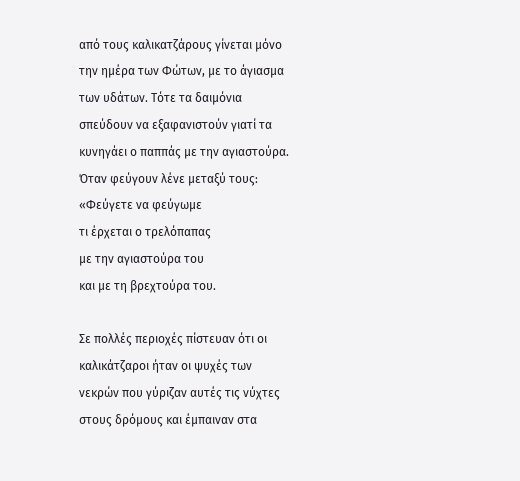από τους καλικατζάρους γίνεται μόνο την ημέρα των Φώτων, με το άγιασμα των υδάτων. Τότε τα δαιμόνια σπεύδουν να εξαφανιστούν γιατί τα κυνηγάει ο παππάς με την αγιαστούρα. Όταν φεύγουν λένε μεταξύ τους:
«Φεύγετε να φεύγωμε
τι έρχεται ο τρελόπαπας
με την αγιαστούρα του
και με τη βρεχτούρα του.

Σε πολλές περιοχές πίστευαν ότι οι καλικάτζαροι ήταν οι ψυχές των νεκρών που γύριζαν αυτές τις νύχτες στους δρόμους και έμπαιναν στα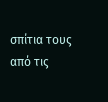σπίτια τους από τις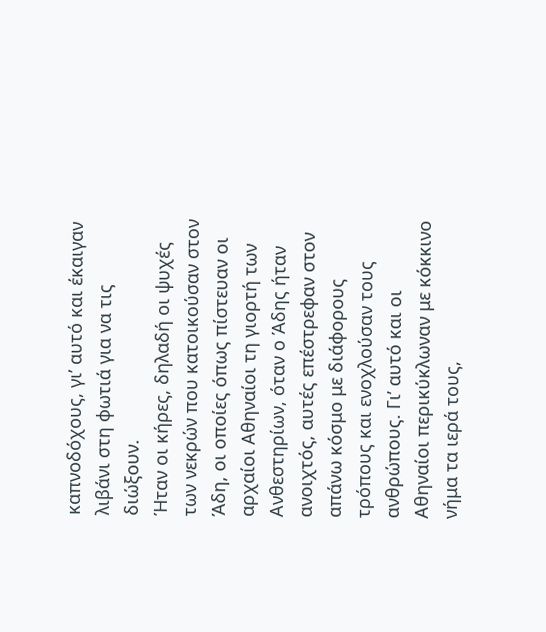καπνοδόχους, γι’ αυτό και έκαιγαν λιβάνι στη φωτιά για να τις διώξουν.
Ήταν οι κήρες, δηλαδή οι ψυχές των νεκρών που κατοικούσαν στον Άδη, οι οποίες όπως πίστευαν οι αρχαίοι Αθηναίοι τη γιορτή των Ανθεστηρίων, όταν ο Άδης ήταν ανοιχτός, αυτές επέστρεφαν στον απάνω κόσμο με διάφορους τρόπους και ενοχλούσαν τους ανθρώπους. Γι’ αυτό και οι Αθηναίοι περικύκλωναν με κόκκινο νήμα τα ιερά τους,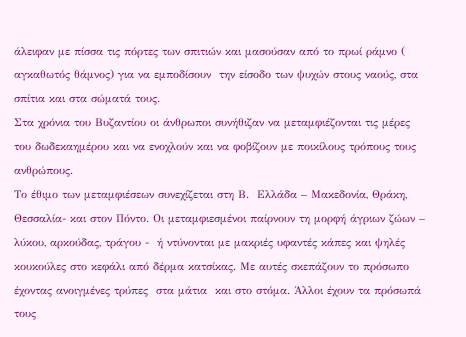άλειφαν με πίσσα τις πόρτες των σπιτιών και μασούσαν από το πρωί ράμνο ( αγκαθωτός θάμνος) για να εμποδίσουν  την είσοδο των ψυχών στους ναούς, στα σπίτια και στα σώματά τους.
Στα χρόνια του Βυζαντίου οι άνθρωποι συνήθιζαν να μεταμφιέζονται τις μέρες του δωδεκαημέρου και να ενοχλούν και να φοβίζουν με ποικίλους τρόπους τους ανθρώπους.
Το έθιμο των μεταμφιέσεων συνεχίζεται στη Β.  Ελλάδα – Μακεδονία, Θράκη, Θεσσαλία- και στον Πόντο. Οι μεταμφιεσμένοι παίρνουν τη μορφή άγριων ζώων – λύκου, αρκούδας, τράγου -  ή ντύνονται με μακριές υφαντές κάπες και ψηλές κουκούλες στο κεφάλι από δέρμα κατσίκας. Με αυτές σκεπάζουν το πρόσωπο έχοντας ανοιγμένες τρύπες  στα μάτια  και στο στόμα. Άλλοι έχουν τα πρόσωπά τους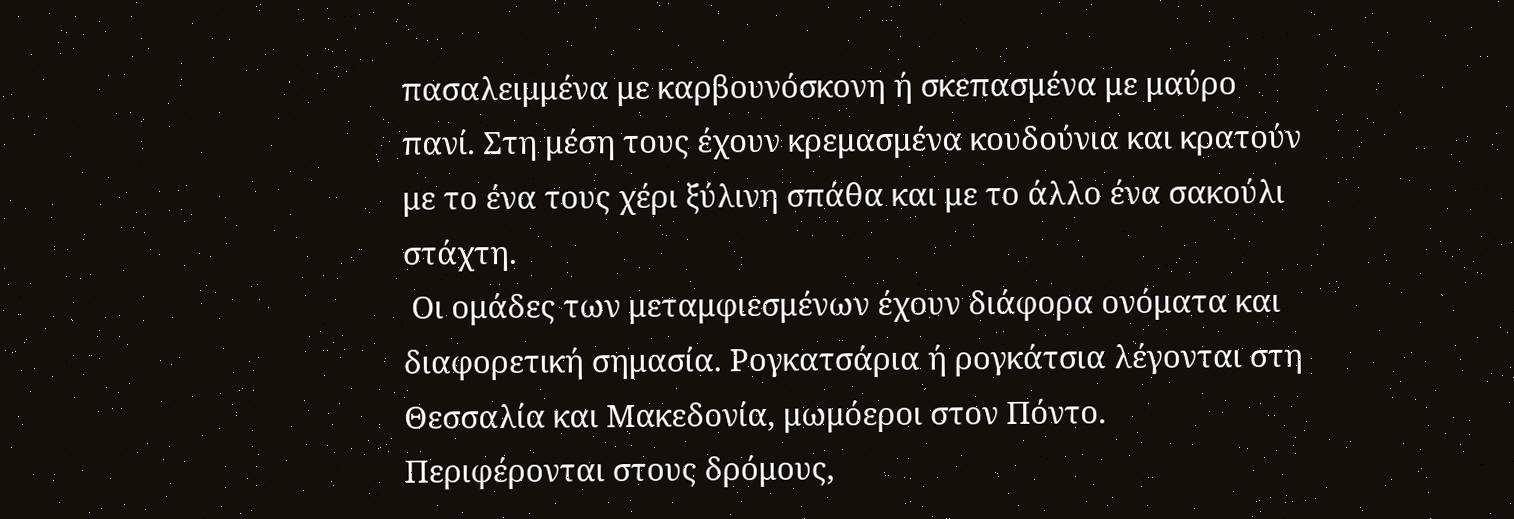πασαλειμμένα με καρβουνόσκονη ή σκεπασμένα με μαύρο πανί. Στη μέση τους έχουν κρεμασμένα κουδούνια και κρατούν με το ένα τους χέρι ξύλινη σπάθα και με το άλλο ένα σακούλι στάχτη.
 Οι ομάδες των μεταμφιεσμένων έχουν διάφορα ονόματα και διαφορετική σημασία. Ρογκατσάρια ή ρογκάτσια λέγονται στη Θεσσαλία και Μακεδονία, μωμόεροι στον Πόντο. Περιφέρονται στους δρόμους,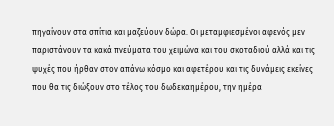πηγαίνουν στα σπίτια και μαζεύουν δώρα. Οι μεταμφιεσμένοι αφενός μεν παριστάνουν τα κακά πνεύματα του χειμώνα και του σκοταδιού αλλά και τις ψυχές που ήρθαν στον απάνω κόσμο και αφετέρου και τις δυνάμεις εκείνες που θα τις διώξουν στο τέλος του δωδεκαημέρου, την ημέρα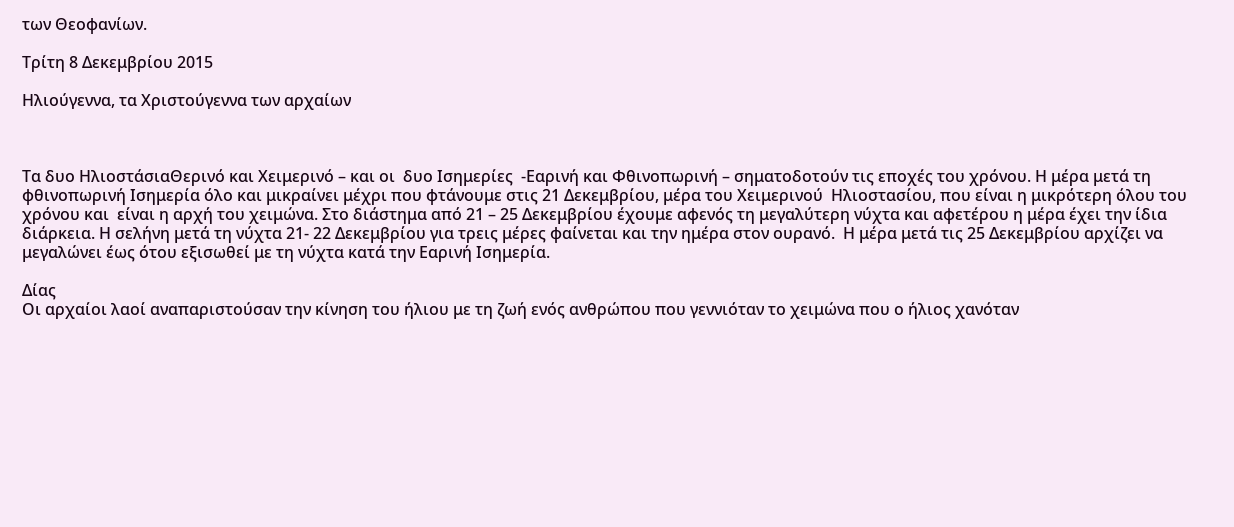των Θεοφανίων.

Τρίτη 8 Δεκεμβρίου 2015

Ηλιούγεννα, τα Χριστούγεννα των αρχαίων



Τα δυο ΗλιοστάσιαΘερινό και Χειμερινό – και οι  δυο Ισημερίες  -Εαρινή και Φθινοπωρινή – σηματοδοτούν τις εποχές του χρόνου. Η μέρα μετά τη φθινοπωρινή Ισημερία όλο και μικραίνει μέχρι που φτάνουμε στις 21 Δεκεμβρίου, μέρα του Χειμερινού  Ηλιοστασίου, που είναι η μικρότερη όλου του χρόνου και  είναι η αρχή του χειμώνα. Στο διάστημα από 21 – 25 Δεκεμβρίου έχουμε αφενός τη μεγαλύτερη νύχτα και αφετέρου η μέρα έχει την ίδια διάρκεια. Η σελήνη μετά τη νύχτα 21- 22 Δεκεμβρίου για τρεις μέρες φαίνεται και την ημέρα στον ουρανό.  Η μέρα μετά τις 25 Δεκεμβρίου αρχίζει να μεγαλώνει έως ότου εξισωθεί με τη νύχτα κατά την Εαρινή Ισημερία.

Δίας
Οι αρχαίοι λαοί αναπαριστούσαν την κίνηση του ήλιου με τη ζωή ενός ανθρώπου που γεννιόταν το χειμώνα που ο ήλιος χανόταν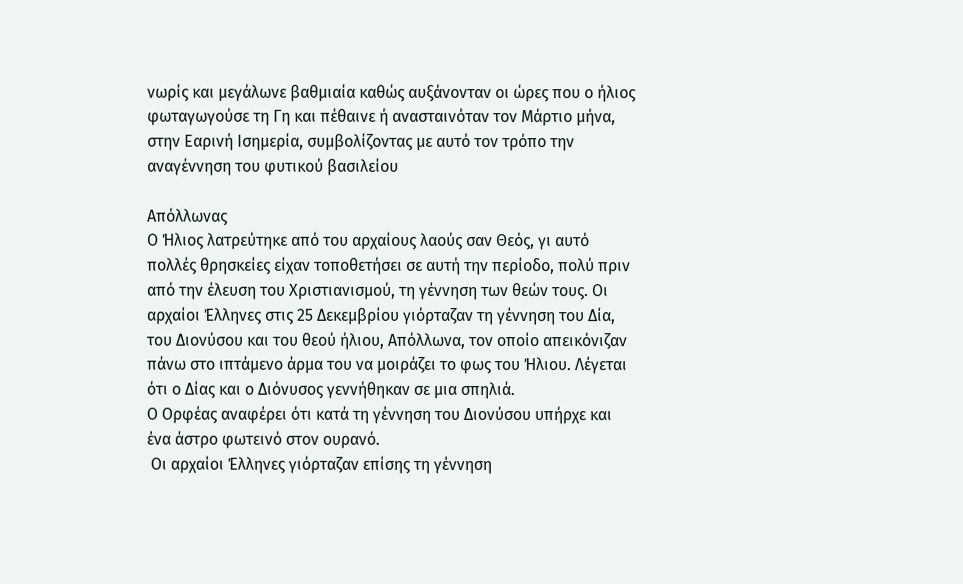νωρίς και μεγάλωνε βαθμιαία καθώς αυξάνονταν οι ώρες που ο ήλιος φωταγωγούσε τη Γη και πέθαινε ή ανασταινόταν τον Μάρτιο μήνα, στην Εαρινή Ισημερία, συμβολίζοντας με αυτό τον τρόπο την αναγέννηση του φυτικού βασιλείου

Απόλλωνας
Ο Ήλιος λατρεύτηκε από του αρχαίους λαούς σαν Θεός, γι αυτό πολλές θρησκείες είχαν τοποθετήσει σε αυτή την περίοδο, πολύ πριν από την έλευση του Χριστιανισμού, τη γέννηση των θεών τους. Οι αρχαίοι Έλληνες στις 25 Δεκεμβρίου γιόρταζαν τη γέννηση του Δία, του Διονύσου και του θεού ήλιου, Απόλλωνα, τον οποίο απεικόνιζαν πάνω στο ιπτάμενο άρμα του να μοιράζει το φως του Ήλιου. Λέγεται ότι ο Δίας και ο Διόνυσος γεννήθηκαν σε μια σπηλιά.
Ο Ορφέας αναφέρει ότι κατά τη γέννηση του Διονύσου υπήρχε και ένα άστρο φωτεινό στον ουρανό.
 Οι αρχαίοι Έλληνες γιόρταζαν επίσης τη γέννηση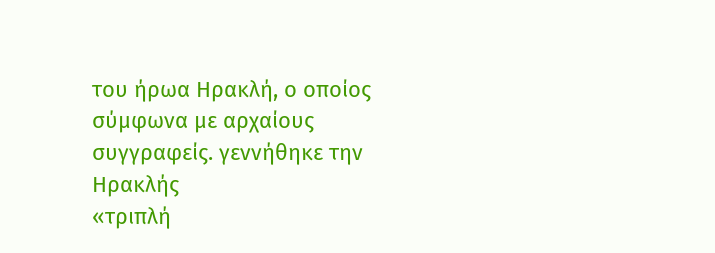του ήρωα Ηρακλή, ο οποίος σύμφωνα με αρχαίους συγγραφείς. γεννήθηκε την
Ηρακλής
«τριπλή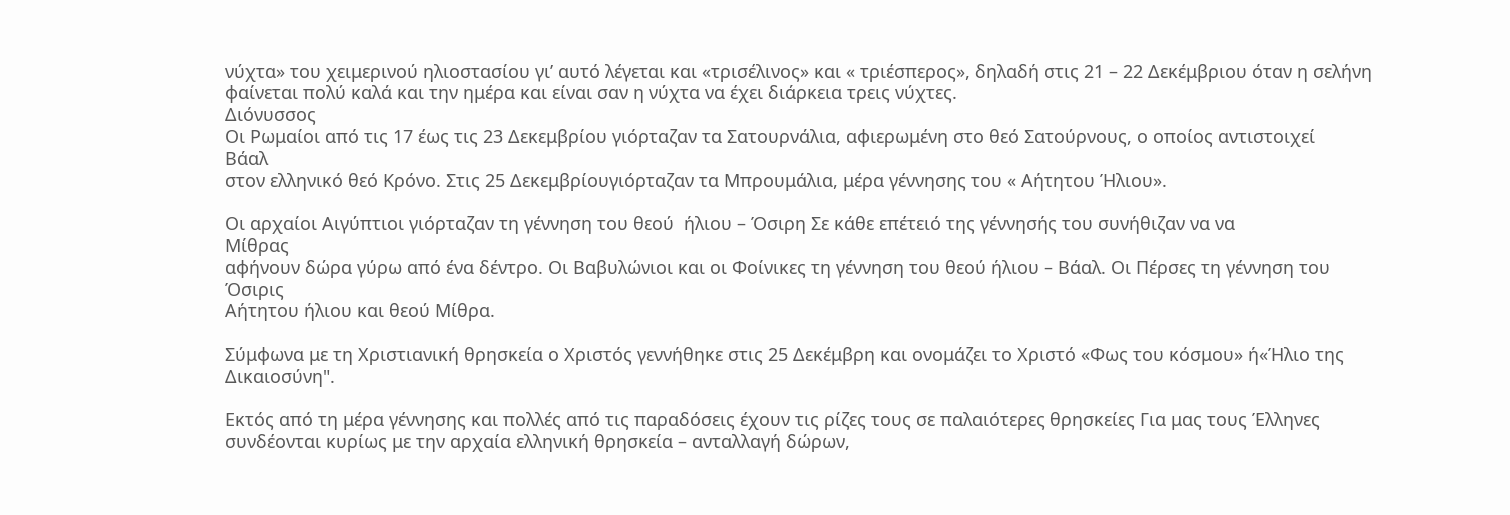νύχτα» του χειμερινού ηλιοστασίου γι’ αυτό λέγεται και «τρισέλινος» και « τριέσπερος», δηλαδή στις 21 – 22 Δεκέμβριου όταν η σελήνη φαίνεται πολύ καλά και την ημέρα και είναι σαν η νύχτα να έχει διάρκεια τρεις νύχτες.
Διόνυσσος
Οι Ρωμαίοι από τις 17 έως τις 23 Δεκεμβρίου γιόρταζαν τα Σατουρνάλια, αφιερωμένη στο θεό Σατούρνους, ο οποίος αντιστοιχεί
Βάαλ
στον ελληνικό θεό Κρόνο. Στις 25 Δεκεμβρίουγιόρταζαν τα Μπρουμάλια, μέρα γέννησης του « Αήτητου Ήλιου».

Οι αρχαίοι Αιγύπτιοι γιόρταζαν τη γέννηση του θεού  ήλιου – Όσιρη Σε κάθε επέτειό της γέννησής του συνήθιζαν να να
Μίθρας
αφήνουν δώρα γύρω από ένα δέντρο. Οι Βαβυλώνιοι και οι Φοίνικες τη γέννηση του θεού ήλιου – Βάαλ. Οι Πέρσες τη γέννηση του
Όσιρις
Αήτητου ήλιου και θεού Μίθρα.

Σύμφωνα με τη Χριστιανική θρησκεία ο Χριστός γεννήθηκε στις 25 Δεκέμβρη και ονομάζει το Χριστό «Φως του κόσμου» ή«Ήλιο της Δικαιοσύνη".

Εκτός από τη μέρα γέννησης και πολλές από τις παραδόσεις έχουν τις ρίζες τους σε παλαιότερες θρησκείες Για μας τους Έλληνες συνδέονται κυρίως με την αρχαία ελληνική θρησκεία – ανταλλαγή δώρων,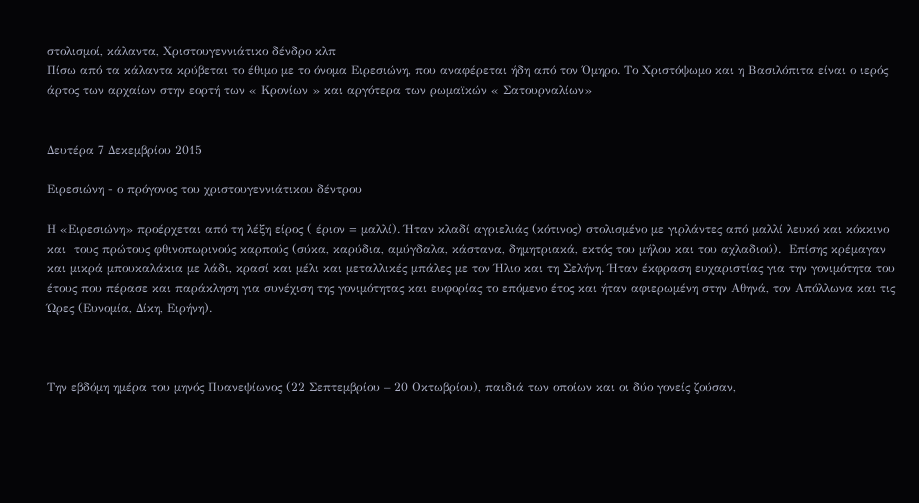στολισμοί, κάλαντα, Χριστουγεννιάτικο δένδρο κλπ
Πίσω από τα κάλαντα κρύβεται το έθιμο με το όνομα Ειρεσιώνη, που αναφέρεται ήδη από τον Όμηρο. Το Χριστόψωμο και η Βασιλόπιτα είναι ο ιερός άρτος των αρχαίων στην εορτή των « Κρονίων » και αργότερα των ρωμαϊκών « Σατουρναλίων»


Δευτέρα 7 Δεκεμβρίου 2015

Ειρεσιώνη - ο πρόγονος του χριστουγεννιάτικου δέντρου

Η «Ειρεσιώνη» προέρχεται από τη λέξη είρος ( έριον = μαλλί). Ήταν κλαδί αγριελιάς (κότινος) στολισμένο με γιρλάντες από μαλλί λευκό και κόκκινο και  τους πρώτους φθινοπωρινούς καρπούς (σύκα, καρύδια, αμύγδαλα, κάστανα, δημητριακά, εκτός του μήλου και του αχλαδιού).  Επίσης κρέμαγαν και μικρά μπουκαλάκια με λάδι, κρασί και μέλι και μεταλλικές μπάλες με τον Ήλιο και τη Σελήνη. Ήταν έκφραση ευχαριστίας για την γονιμότητα του έτους που πέρασε και παράκληση για συνέχιση της γονιμότητας και ευφορίας το επόμενο έτος και ήταν αφιερωμένη στην Αθηνά, τον Απόλλωνα και τις Ώρες (Ευνομία, Δίκη, Ειρήνη).



Την εβδόμη ημέρα του μηνός Πυανεψίωνος (22 Σεπτεμβρίου – 20 Οκτωβρίου), παιδιά των οποίων και οι δύο γονείς ζούσαν,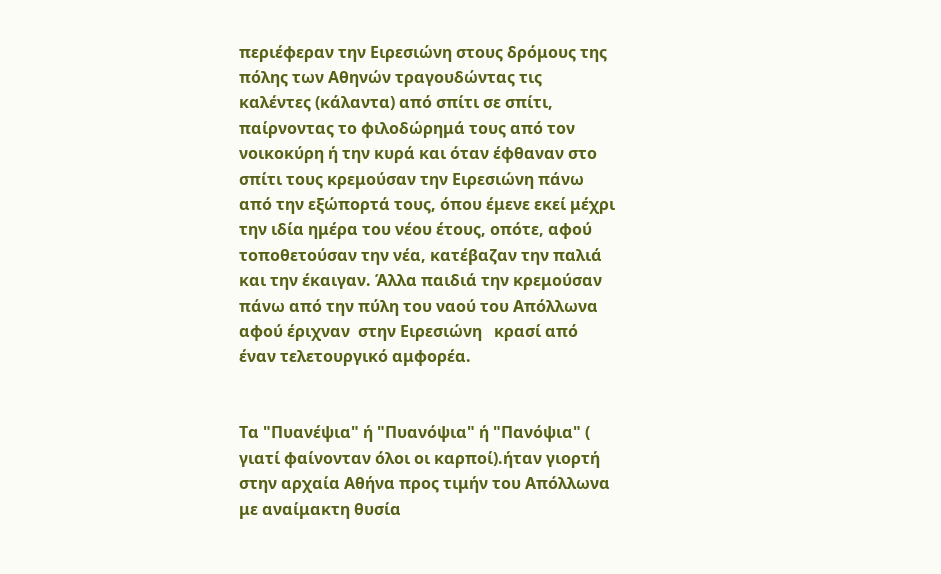περιέφεραν την Ειρεσιώνη στους δρόμους της πόλης των Αθηνών τραγουδώντας τις καλέντες (κάλαντα) από σπίτι σε σπίτι, παίρνοντας το φιλοδώρημά τους από τον νοικοκύρη ή την κυρά και όταν έφθαναν στο σπίτι τους κρεμούσαν την Ειρεσιώνη πάνω από την εξώπορτά τους, όπου έμενε εκεί μέχρι την ιδία ημέρα του νέου έτους, οπότε, αφού τοποθετούσαν την νέα, κατέβαζαν την παλιά και την έκαιγαν. Άλλα παιδιά την κρεμούσαν πάνω από την πύλη του ναού του Απόλλωνα αφού έριχναν  στην Ειρεσιώνη   κρασί από έναν τελετουργικό αμφορέα.


Τα "Πυανέψια" ή "Πυανόψια" ή "Πανόψια" ( γιατί φαίνονταν όλοι οι καρποί).ήταν γιορτή στην αρχαία Αθήνα προς τιμήν του Απόλλωνα με αναίμακτη θυσία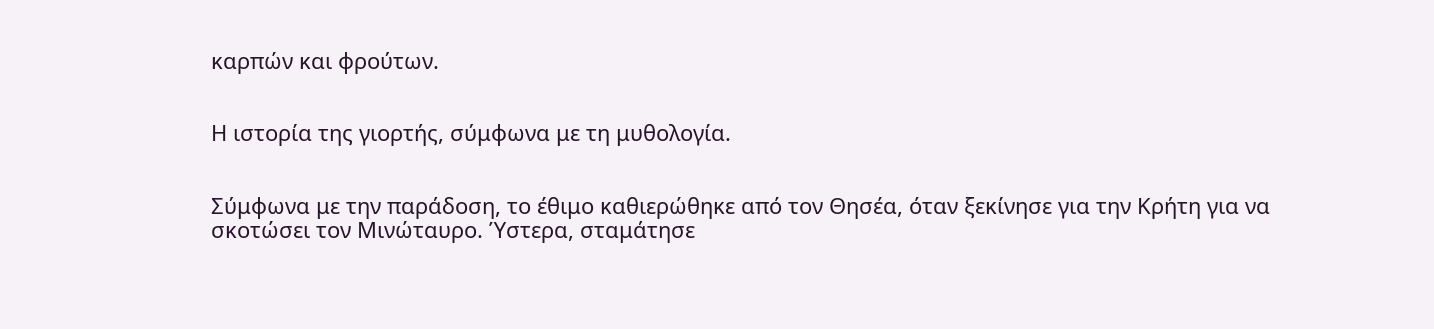καρπών και φρούτων.


Η ιστορία της γιορτής, σύμφωνα με τη μυθολογία.


Σύμφωνα με την παράδοση, το έθιμο καθιερώθηκε από τον Θησέα, όταν ξεκίνησε για την Κρήτη για να σκοτώσει τον Μινώταυρο. Ύστερα, σταμάτησε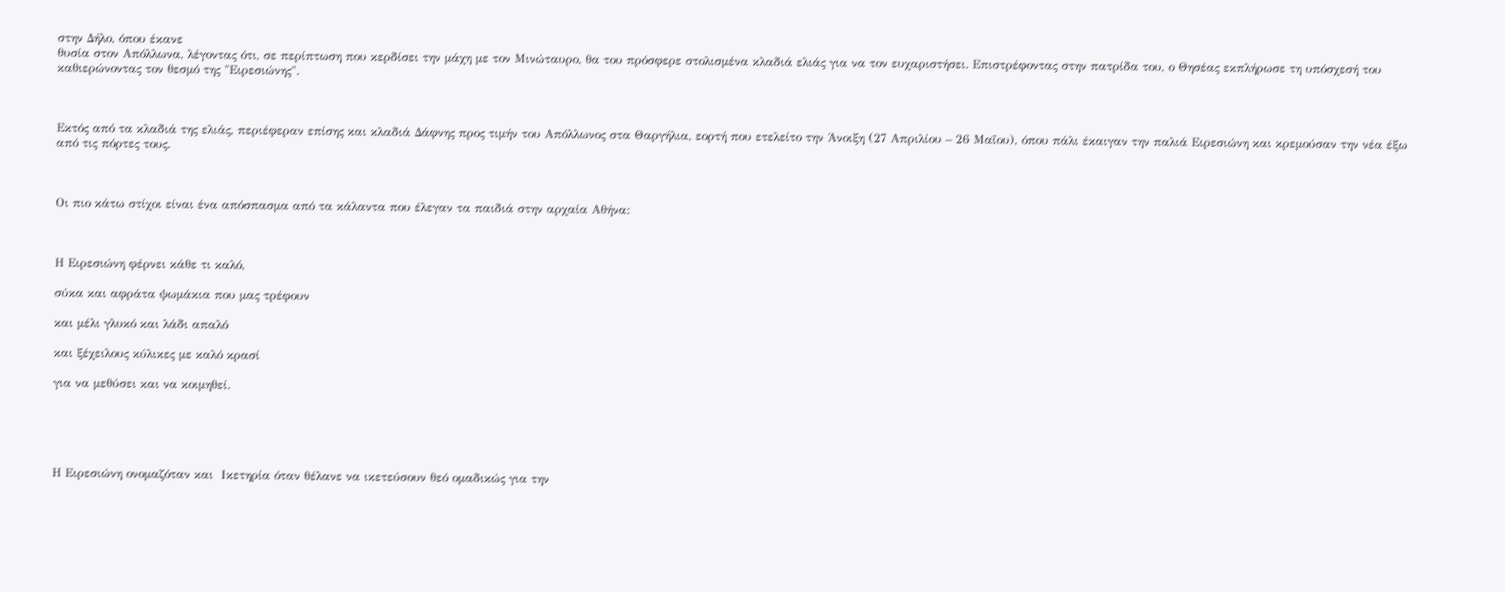στην Δήλο, όπου έκανε
θυσία στον Απόλλωνα, λέγοντας ότι, σε περίπτωση που κερδίσει την μάχη με τον Μινώταυρο, θα του πρόσφερε στολισμένα κλαδιά ελιάς για να τον ευχαριστήσει. Επιστρέφοντας στην πατρίδα του, ο Θησέας εκπλήρωσε τη υπόσχεσή του καθιερώνοντας τον θεσμό της "Ειρεσιώνης".



Εκτός από τα κλαδιά της ελιάς, περιέφεραν επίσης και κλαδιά Δάφνης προς τιμήν του Απόλλωνος στα Θαργήλια, εορτή που ετελείτο την Άνοιξη (27 Απριλίου – 26 Μαΐου), όπου πάλι έκαιγαν την παλιά Ειρεσιώνη και κρεμούσαν την νέα έξω από τις πόρτες τους.



Οι πιο κάτω στίχοι είναι ένα απόσπασμα από τα κάλαντα που έλεγαν τα παιδιά στην αρχαία Αθήνα:



Η Ειρεσιώνη φέρνει κάθε τι καλό,

σύκα και αφράτα ψωμάκια που μας τρέφουν

και μέλι γλυκό και λάδι απαλό

και ξέχειλους κύλικες με καλό κρασί

για να μεθύσει και να κοιμηθεί.





Η Ειρεσιώνη ονομαζόταν και  Ικετηρία όταν θέλανε να ικετεύσουν θεό ομαδικώς για την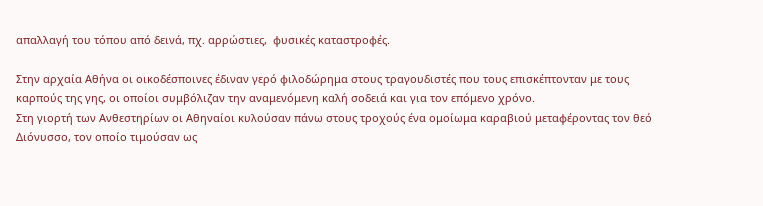απαλλαγή του τόπου από δεινά, πχ. αρρώστιες,  φυσικές καταστροφές.

Στην αρχαία Αθήνα οι οικοδέσποινες έδιναν γερό φιλοδώρημα στους τραγουδιστές που τους επισκέπτονταν με τους καρπούς της γης, οι οποίοι συμβόλιζαν την αναμενόμενη καλή σοδειά και για τον επόμενο χρόνο.
Στη γιορτή των Ανθεστηρίων οι Αθηναίοι κυλούσαν πάνω στους τροχούς ένα ομοίωμα καραβιού μεταφέροντας τον θεό Διόνυσσο, τον οποίο τιμούσαν ως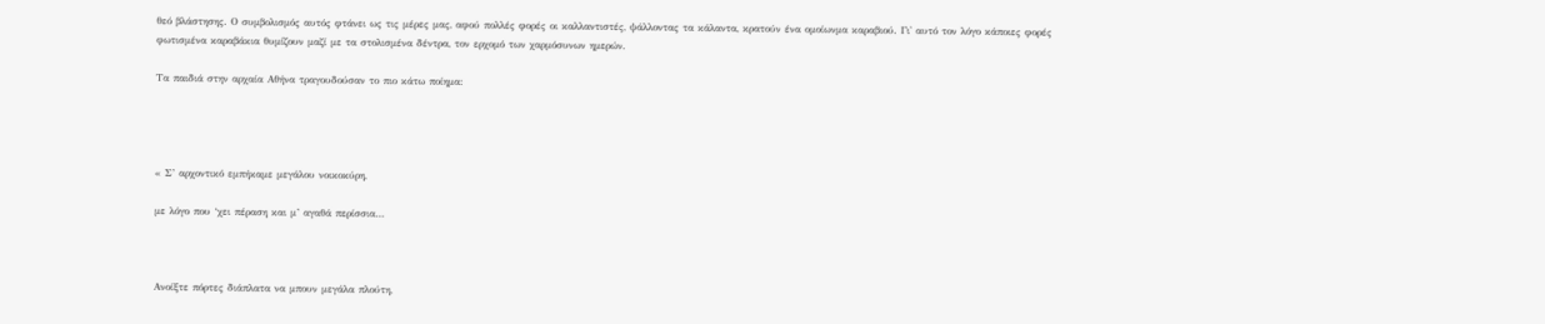θεό βλάστησης. Ο συμβολισμός αυτός φτάνει ως τις μέρες μας, αφού πολλές φορές οι καλλαντιστές, ψάλλοντας τα κάλαντα, κρατούν ένα ομοίωνμα καραβιού. Γι' αυτό τον λόγο κάποιες φορές φωτισμένα καραβάκια θυμίζουν μαζί με τα στολισμένα δέντρα, τον ερχομό των χαρμόσυνων ημερών.

Τα παιδιά στην αρχαία Αθήνα τραγουδούσαν το πιο κάτω ποίημα:




« Σ’ αρχοντικό εμπήκαμε μεγάλου νοικοκύρη,

με λόγο που ‘χει πέραση και μ’ αγαθά περίσσια…



Ανοίξτε πόρτες διάπλατα να μπουν μεγάλα πλούτη,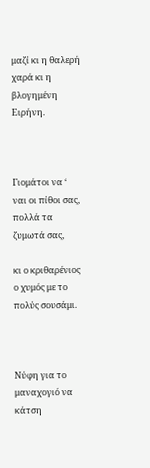μαζί κι η θαλερή χαρά κι η βλογημένη Ειρήνη.



Γιομάτοι να ‘ ναι οι πίθοι σας, πολλά τα ζυμωτά σας,

κι ο κριθαρένιος ο χυμός με το πολύς σουσάμι.



Νύφη για το μαναχογιό να κάτση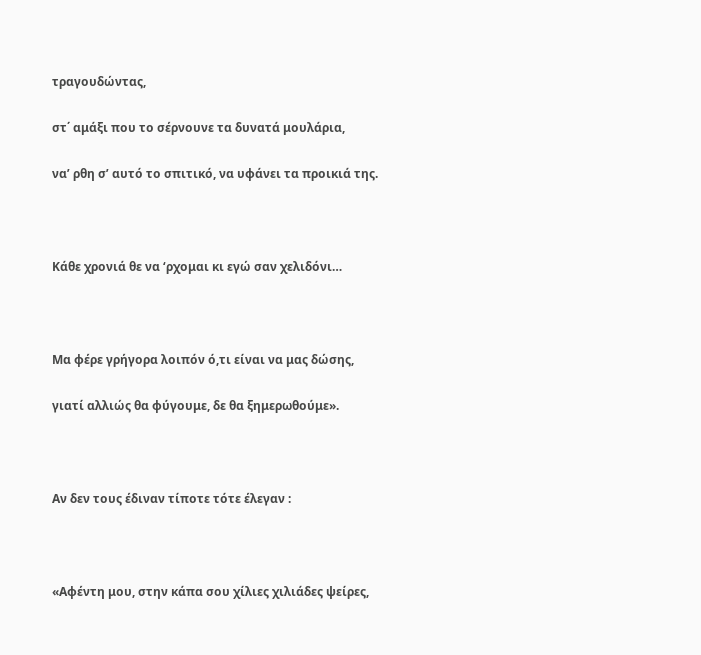τραγουδώντας,

στ΄ αμάξι που το σέρνουνε τα δυνατά μουλάρια,

να’ ρθη σ’ αυτό το σπιτικό, να υφάνει τα προικιά της.



Κάθε χρονιά θε να ‘ρχομαι κι εγώ σαν χελιδόνι…



Μα φέρε γρήγορα λοιπόν ό,τι είναι να μας δώσης,

γιατί αλλιώς θα φύγουμε, δε θα ξημερωθούμε».



Αν δεν τους έδιναν τίποτε τότε έλεγαν :



«Αφέντη μου, στην κάπα σου χίλιες χιλιάδες ψείρες,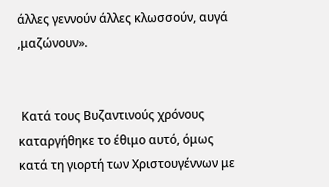άλλες γεννούν άλλες κλωσσούν, αυγά ,μαζώνουν».


 Κατά τους Βυζαντινούς χρόνους καταργήθηκε το έθιμο αυτό, όμως κατά τη γιορτή των Χριστουγέννων με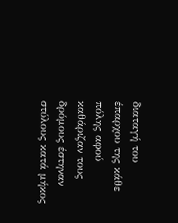διαταγή του έπαρχου της κάθε πόλης αφού  καθάριζαν τους δρόμους έστηναν  στύλους κατά μήκος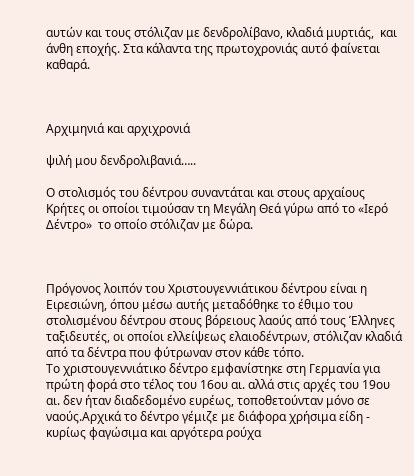αυτών και τους στόλιζαν με δενδρολίβανο, κλαδιά μυρτιάς,  και άνθη εποχής. Στα κάλαντα της πρωτοχρονιάς αυτό φαίνεται καθαρά.



Αρχιμηνιά και αρχιχρονιά

ψιλή μου δενδρολιβανιά…..

Ο στολισμός του δέντρου συναντάται και στους αρχαίους Κρήτες οι οποίοι τιμούσαν τη Μεγάλη Θεά γύρω από το «Ιερό Δέντρο»  το οποίο στόλιζαν με δώρα.



Πρόγονος λοιπόν του Χριστουγεννιάτικου δέντρου είναι η Ειρεσιώνη, όπου μέσω αυτής μεταδόθηκε το έθιμο του στολισμένου δέντρου στους βόρειους λαούς από τους Έλληνες ταξιδευτές, οι οποίοι ελλείψεως ελαιοδέντρων, στόλιζαν κλαδιά από τα δέντρα που φύτρωναν στον κάθε τόπο.
Το χριστουγεννιάτικο δέντρο εμφανίστηκε στη Γερμανία για πρώτη φορά στο τέλος του 16ου αι. αλλά στις αρχές του 19ου αι. δεν ήταν διαδεδομένο ευρέως, τοποθετούνταν μόνο σε ναούς.Αρχικά το δέντρο γέμιζε με διάφορα χρήσιμα είδη - κυρίως φαγώσιμα και αργότερα ρούχα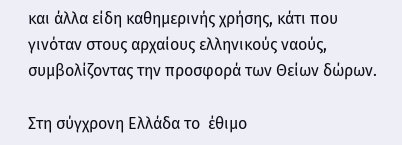και άλλα είδη καθημερινής χρήσης, κάτι που γινόταν στους αρχαίους ελληνικούς ναούς, συμβολίζοντας την προσφορά των Θείων δώρων.

Στη σύγχρονη Ελλάδα το  έθιμο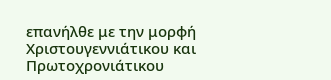επανήλθε με την μορφή Χριστουγεννιάτικου και Πρωτοχρονιάτικου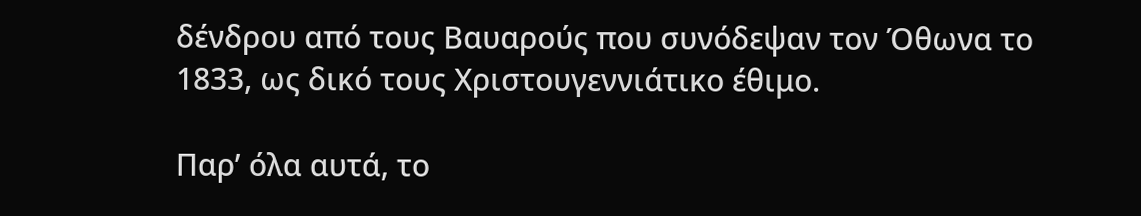δένδρου από τους Βαυαρούς που συνόδεψαν τον Όθωνα το 1833, ως δικό τους Χριστουγεννιάτικο έθιμο.

Παρ’ όλα αυτά, το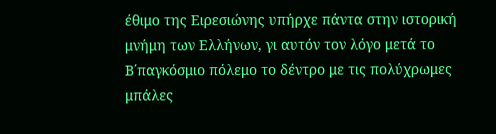έθιμο της Ειρεσιώνης υπήρχε πάντα στην ιστορική μνήμη των Ελλήνων, γι αυτόν τον λόγο μετά το Β΄παγκόσμιο πόλεμο το δέντρο με τις πολύχρωμες μπάλες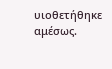υιοθετήθηκε αμέσως.